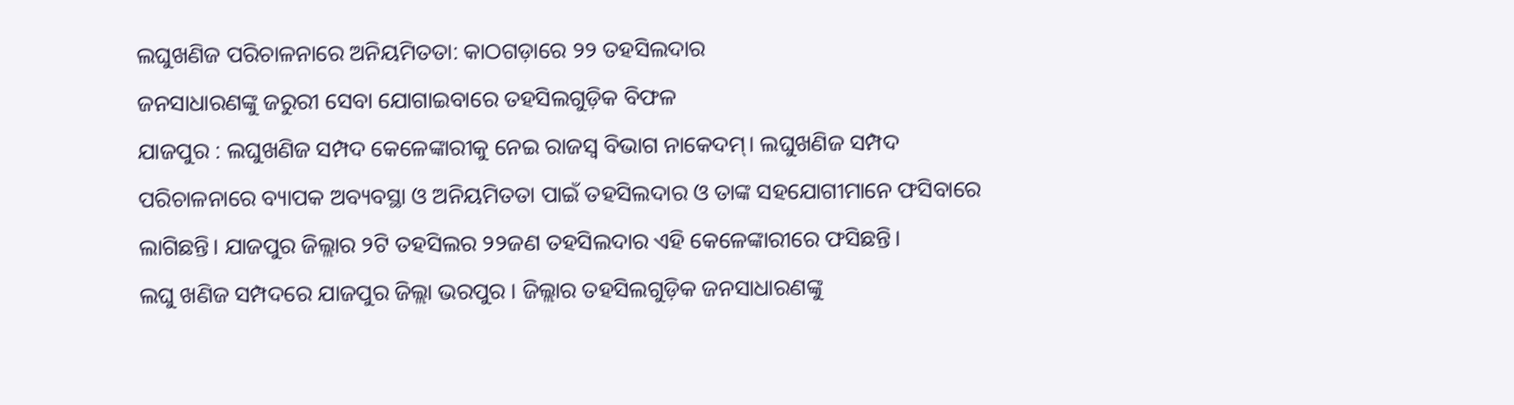ଲଘୁଖଣିଜ ପରିଚାଳନାରେ ଅନିୟମିତତା: କାଠଗଡ଼ାରେ ୨୨ ତହସିଲଦାର
ଜନସାଧାରଣଙ୍କୁ ଜରୁରୀ ସେବା ଯୋଗାଇବାରେ ତହସିଲଗୁଡ଼ିକ ବିଫଳ
ଯାଜପୁର : ଲଘୁଖଣିଜ ସମ୍ପଦ କେଳେଙ୍କାରୀକୁ ନେଇ ରାଜସ୍ବ ବିଭାଗ ନାକେଦମ୍। ଲଘୁଖଣିଜ ସମ୍ପଦ ପରିଚାଳନାରେ ବ୍ୟାପକ ଅବ୍ୟବସ୍ଥା ଓ ଅନିୟମିତତା ପାଇଁ ତହସିଲଦାର ଓ ତାଙ୍କ ସହଯୋଗୀମାନେ ଫସିବାରେ ଲାଗିଛନ୍ତି। ଯାଜପୁର ଜିଲ୍ଲାର ୨ଟି ତହସିଲର ୨୨ଜଣ ତହସିଲଦାର ଏହି କେଳେଙ୍କାରୀରେ ଫସିଛନ୍ତି।
ଲଘୁ ଖଣିଜ ସମ୍ପଦରେ ଯାଜପୁର ଜିଲ୍ଲା ଭରପୁର । ଜିଲ୍ଲାର ତହସିଲଗୁଡ଼ିକ ଜନସାଧାରଣଙ୍କୁ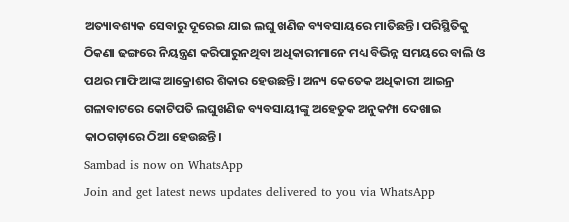ଅତ୍ୟାବଶ୍ୟକ ସେବାରୁ ଦୂରେଇ ଯାଇ ଲଘୁ ଖଣିଜ ବ୍ୟବସାୟରେ ମାତିଛନ୍ତି। ପରିସ୍ଥିତିକୁ ଠିକଣା ଢଙ୍ଗରେ ନିୟନ୍ତ୍ରଣ କରିପାରୁନଥିବା ଅଧିକାରୀମାନେ ମଧ୍ୟ ବିଭିନ୍ନ ସମୟରେ ବାଲି ଓ ପଥର ମାଫିଆଙ୍କ ଆକ୍ରୋଶର ଶିକାର ହେଉଛନ୍ତି। ଅନ୍ୟ କେତେକ ଅଧିକାରୀ ଆଇନ୍ର ଗଳାବାଟରେ କୋଟିପତି ଲଘୁଖଣିଜ ବ୍ୟବସାୟୀଙ୍କୁ ଅହେତୁକ ଅନୁକମ୍ପା ଦେଖାଇ କାଠଗଡ଼ାରେ ଠିଆ ହେଉଛନ୍ତି।
Sambad is now on WhatsApp
Join and get latest news updates delivered to you via WhatsApp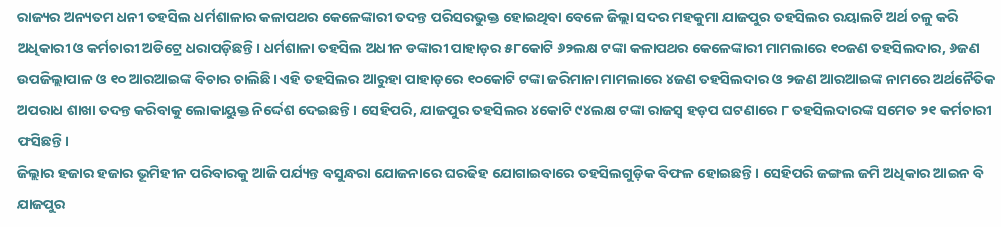ରାଜ୍ୟର ଅନ୍ୟତମ ଧନୀ ତହସିଲ ଧର୍ମଶାଳାର କଳାପଥର କେଳେଙ୍କାରୀ ତଦନ୍ତ ପରିସରଭୁକ୍ତ ହୋଇଥିବା ବେଳେ ଜିଲ୍ଲା ସଦର ମହକୁମା ଯାଜପୁର ତହସିଲର ରୟାଲଟି ଅର୍ଥ ଚଳୁ କରି ଅଧିକାରୀ ଓ କର୍ମଚାରୀ ଅଡିଟ୍ରେ ଧରାପଡ଼ିଛନ୍ତି। ଧର୍ମଶାଳା ତହସିଲ ଅଧୀନ ଡଙ୍କାରୀ ପାହାଡ଼ର ୫୮କୋଟି ୬୨ଲକ୍ଷ ଟଙ୍କା କଳାପଥର କେଳେଙ୍କାରୀ ମାମଲାରେ ୧୦ଜଣ ତହସିଲଦାର, ୬ଜଣ ଉପଜିଲ୍ଲାପାଳ ଓ ୧୦ ଆରଆଇଙ୍କ ବିଚାର ଚାଲିଛି। ଏହି ତହସିଲର ଆରୁହା ପାହାଡ଼ରେ ୧୦କୋଟି ଟଙ୍କା ଜରିମାନା ମାମଲାରେ ୪ଜଣ ତହସିଲଦାର ଓ ୨ଜଣ ଆରଆଇଙ୍କ ନାମରେ ଅର୍ଥନୈତିକ ଅପରାଧ ଶାଖା ତଦନ୍ତ କରିବାକୁ ଲୋକାୟୁକ୍ତ ନିର୍ଦ୍ଦେଶ ଦେଇଛନ୍ତି। ସେହିପରି, ଯାଜପୁର ତହସିଲର ୪କୋଟି ୯୪ଲକ୍ଷ ଟଙ୍କା ରାଜସ୍ବ ହଡ଼ପ ଘଟଣାରେ ୮ ତହସିଲଦାରଙ୍କ ସମେତ ୨୧ କର୍ମଚାରୀ ଫସିଛନ୍ତି।
ଜିଲ୍ଲାର ହଜାର ହଜାର ଭୂମିହୀନ ପରିବାରକୁ ଆଜି ପର୍ଯ୍ୟନ୍ତ ବସୁନ୍ଧରା ଯୋଜନାରେ ଘରଢିହ ଯୋଗାଇବାରେ ତହସିଲଗୁଡ଼ିକ ବିଫଳ ହୋଇଛନ୍ତି। ସେହିପରି ଜଙ୍ଗଲ ଜମି ଅଧିକାର ଆଇନ ବି ଯାଜପୁର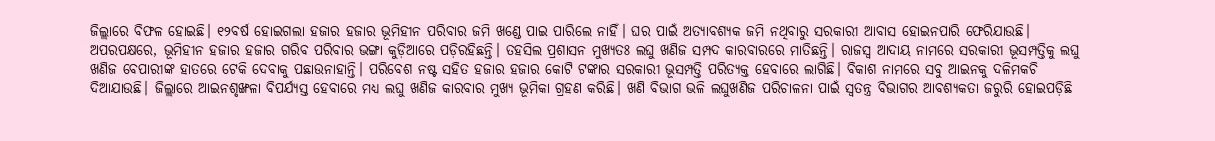ଜିଲ୍ଲାରେ ବିଫଳ ହୋଇଛି। ୧୨ବର୍ଷ ହୋଇଗଲା ହଜାର ହଜାର ଭୂମିହୀନ ପରିବାର ଜମି ଖଣ୍ଡେ ପାଇ ପାରିଲେ ନାହିଁ। ଘର ପାଇଁ ଅତ୍ୟାବଶ୍ୟକ ଜମି ନଥିବାରୁ ସରକାରୀ ଆବାସ ହୋଇନପାରି ଫେରିଯାଉଛି। ଅପରପକ୍ଷରେ, ଭୂମିହୀନ ହଜାର ହଜାର ଗରିବ ପରିବାର ଭଙ୍ଗା କୁଡ଼ିଆରେ ପଡ଼ିରହିଛନ୍ତି। ତହସିଲ ପ୍ରଶାସନ ମୁଖ୍ୟତଃ ଲଘୁ ଖଣିଜ ସମ୍ପଦ କାରବାରରେ ମାତିଛନ୍ତି। ରାଜସ୍ବ ଆଦାୟ ନାମରେ ସରକାରୀ ଭୂସମ୍ପତ୍ତିକୁ ଲଘୁ ଖଣିଜ ବେପାରୀଙ୍କ ହାତରେ ଟେକି ଦେବାକୁ ପଛାଉନାହାନ୍ତି। ପରିବେଶ ନଷ୍ଟ ସହିତ ହଜାର ହଜାର କୋଟି ଟଙ୍କାର ସରକାରୀ ଭୂସମ୍ପତ୍ତି ପରିତ୍ୟକ୍ତ ହେବାରେ ଲାଗିଛି। ବିକାଶ ନାମରେ ସବୁ ଆଇନକୁ ଦଳିମକଚି ଦିଆଯାଉଛି। ଜିଲ୍ଲାରେ ଆଇନଶୃଙ୍ଖଳା ବିପର୍ଯ୍ୟସ୍ତ ହେବାରେ ମଧ୍ୟ ଲଘୁ ଖଣିଜ କାରବାର ମୁଖ୍ୟ ଭୂମିକା ଗ୍ରହଣ କରିଛି। ଖଣି ବିଭାଗ ଭଳି ଲଘୁଖଣିଜ ପରିଚାଳନା ପାଇଁ ସ୍ବତନ୍ତ୍ର ବିଭାଗର ଆବଶ୍ୟକତା ଜରୁରି ହୋଇପଡ଼ିଛି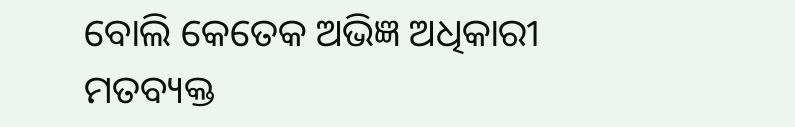ବୋଲି କେତେକ ଅଭିଜ୍ଞ ଅଧିକାରୀ ମତବ୍ୟକ୍ତ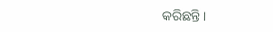କରିଛନ୍ତି।